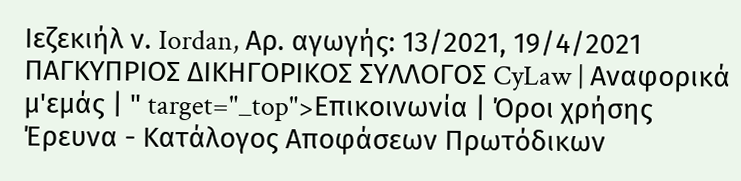Ιεζεκιήλ ν. Iordan, Αρ. αγωγής: 13/2021, 19/4/2021 ΠΑΓΚΥΠΡΙΟΣ ΔΙΚΗΓΟΡΙΚΟΣ ΣΥΛΛΟΓΟΣ CyLaw | Αναφορικά μ'εμάς | " target="_top">Επικοινωνία | Όροι χρήσης Έρευνα - Κατάλογος Αποφάσεων Πρωτόδικων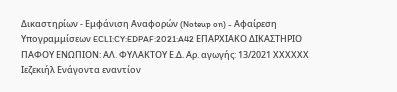Δικαστηρίων - Εμφάνιση Αναφορών (Noteup on) - Αφαίρεση Υπογραμμίσεων ECLI:CY:EDPAF:2021:A42 ΕΠΑΡΧΙΑΚΟ ΔΙΚΑΣΤΗΡΙΟ ΠΑΦΟΥ ΕΝΩΠΙΟΝ: ΑΛ. ΦΥΛΑΚΤΟΥ Ε.Δ. Αρ. αγωγής: 13/2021 ΧΧΧΧΧΧ Ιεζεκιήλ Ενάγοντα εναντίον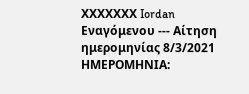ΧΧΧΧΧΧΧ Iordan Εναγόμενου --- Αίτηση ημερομηνίας 8/3/2021 ΗΜΕΡΟΜΗΝΙΑ: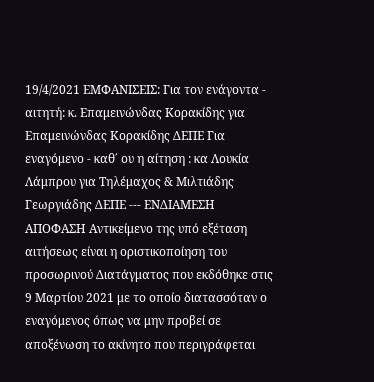19/4/2021 ΕΜΦΑΝΙΣΕΙΣ: Για τον ενάγοντα - αιτητή: κ. Επαμεινώνδας Κορακίδης για Επαμεινώνδας Κορακίδης ΔΕΠΕ Για εναγόμενο - καθ΄ ου η αίτηση : κα Λουκία Λάμπρου για Τηλέμαχος & Μιλτιάδης Γεωργιάδης ΔΕΠΕ --- ΕΝΔΙΑΜΕΣΗ ΑΠΟΦΑΣΗ Αντικείμενο της υπό εξέταση αιτήσεως είναι η οριστικοποίηση του προσωρινού Διατάγματος που εκδόθηκε στις 9 Μαρτίου 2021 με το οποίο διατασσόταν ο εναγόμενος όπως να μην προβεί σε αποξένωση το ακίνητο που περιγράφεται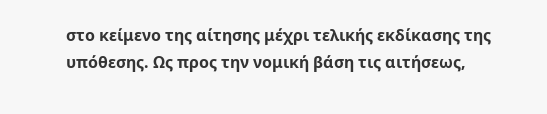στο κείμενο της αίτησης μέχρι τελικής εκδίκασης της υπόθεσης. Ως προς την νομική βάση τις αιτήσεως,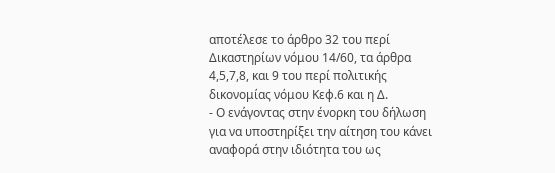αποτέλεσε το άρθρο 32 του περί Δικαστηρίων νόμου 14/60, τα άρθρα 4,5,7,8, και 9 του περί πολιτικής δικονομίας νόμου Κεφ.6 και η Δ.
- Ο ενάγοντας στην ένορκη του δήλωση για να υποστηρίξει την αίτηση του κάνει αναφορά στην ιδιότητα του ως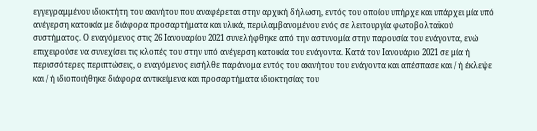εγγεγραμμένου ιδιοκτήτη του ακινήτου που αναφέρεται στην αρχική δήλωση, εντός του οποίου υπήρχε και υπάρχει μία υπό ανέγερση κατοικία με διάφορα προσαρτήματα και υλικά, περιλαμβανομένου ενός σε λειτουργία φωτοβολταϊκού συστήματος. Ο εναγόμενος στις 26 Ιανουαρίου 2021 συνελήφθηκε από την αστυνομία στην παρουσία του ενάγοντα, ενώ επιχειρούσε να συνεχίσει τις κλοπές του στην υπό ανέγερση κατοικία του ενάγοντα. Κατά τον Ιανουάριο 2021 σε μία ή περισσότερες περιπτώσεις, ο εναγόμενος εισήλθε παράνομα εντός του ακινήτου του ενάγοντα και απέσπασε και / ή έκλεψε και / ή ιδιοποιήθηκε διάφορα αντικείμενα και προσαρτήματα ιδιοκτησίας του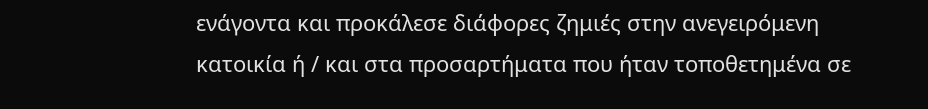ενάγοντα και προκάλεσε διάφορες ζημιές στην ανεγειρόμενη κατοικία ή / και στα προσαρτήματα που ήταν τοποθετημένα σε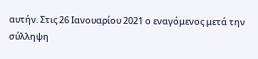αυτήν. Στις 26 Ιανουαρίου 2021 ο εναγόμενος μετά την σύλληψη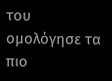του ομολόγησε τα πιο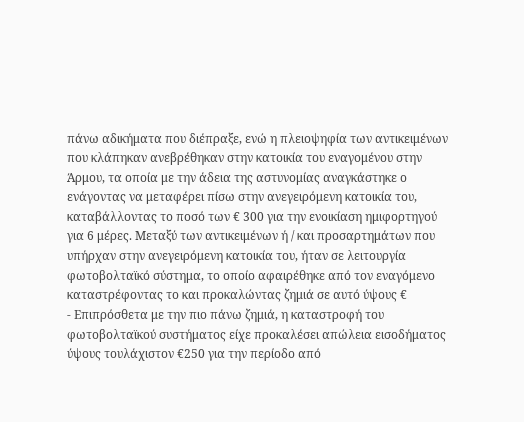πάνω αδικήματα που διέπραξε, ενώ η πλειοψηφία των αντικειμένων που κλάπηκαν ανεβρέθηκαν στην κατοικία του εναγομένου στην Άρμου, τα οποία με την άδεια της αστυνομίας αναγκάστηκε ο ενάγοντας να μεταφέρει πίσω στην ανεγειρόμενη κατοικία του, καταβάλλοντας το ποσό των € 300 για την ενοικίαση ημιφορτηγού για 6 μέρες. Μεταξύ των αντικειμένων ή / και προσαρτημάτων που υπήρχαν στην ανεγειρόμενη κατοικία του, ήταν σε λειτουργία φωτοβολταϊκό σύστημα, το οποίο αφαιρέθηκε από τον εναγόμενο καταστρέφοντας το και προκαλώντας ζημιά σε αυτό ύψους €
- Επιπρόσθετα με την πιο πάνω ζημιά, η καταστροφή του φωτοβολταϊκού συστήματος είχε προκαλέσει απώλεια εισοδήματος ύψους τουλάχιστον €250 για την περίοδο από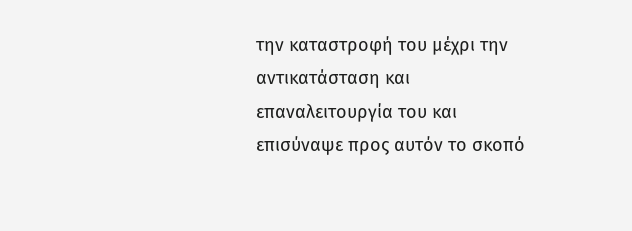την καταστροφή του μέχρι την αντικατάσταση και επαναλειτουργία του και επισύναψε προς αυτόν το σκοπό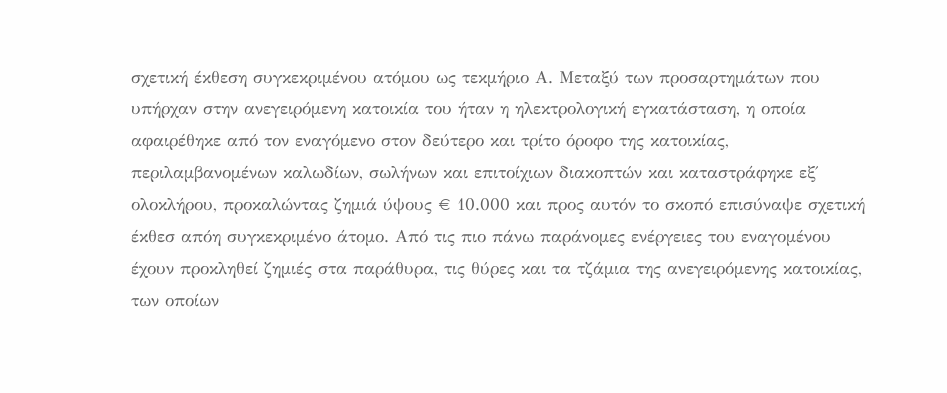σχετική έκθεση συγκεκριμένου ατόμου ως τεκμήριο Α. Μεταξύ των προσαρτημάτων που υπήρχαν στην ανεγειρόμενη κατοικία του ήταν η ηλεκτρολογική εγκατάσταση, η οποία αφαιρέθηκε από τον εναγόμενο στον δεύτερο και τρίτο όροφο της κατοικίας, περιλαμβανομένων καλωδίων, σωλήνων και επιτοίχιων διακοπτών και καταστράφηκε εξ΄ ολοκλήρου, προκαλώντας ζημιά ύψους € 10.000 και προς αυτόν το σκοπό επισύναψε σχετική έκθεσ απόη συγκεκριμένο άτομο. Από τις πιο πάνω παράνομες ενέργειες του εναγομένου έχουν προκληθεί ζημιές στα παράθυρα, τις θύρες και τα τζάμια της ανεγειρόμενης κατοικίας, των οποίων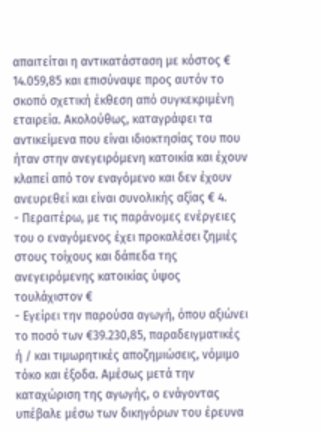απαιτείται η αντικατάσταση με κόστος € 14.059,85 και επισύναψε προς αυτόν το σκοπό σχετική έκθεση από συγκεκριμένη εταιρεία. Ακολούθως, καταγράφει τα αντικείμενα που είναι ιδιοκτησίας του που ήταν στην ανεγειρόμενη κατοικία και έχουν κλαπεί από τον εναγόμενο και δεν έχουν ανευρεθεί και είναι συνολικής αξίας € 4.
- Περαιτέρω, με τις παράνομες ενέργειες του ο εναγόμενος έχει προκαλέσει ζημιές στους τοίχους και δάπεδα της ανεγειρόμενης κατοικίας ύψος τουλάχιστον €
- Εγείρει την παρούσα αγωγή, όπου αξιώνει το ποσό των €39.230,85, παραδειγματικές ή / και τιμωρητικές αποζημιώσεις, νόμιμο τόκο και έξοδα. Αμέσως μετά την καταχώριση της αγωγής, ο ενάγοντας υπέβαλε μέσω των δικηγόρων του έρευνα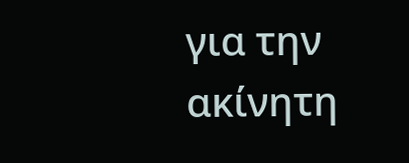για την ακίνητη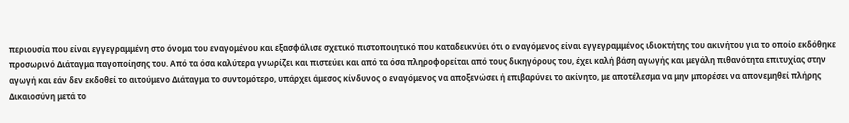περιουσία που είναι εγγεγραμμένη στο όνομα του εναγομένου και εξασφάλισε σχετικό πιστοποιητικό που καταδεικνύει ότι ο εναγόμενος είναι εγγεγραμμένος ιδιοκτήτης του ακινήτου για το οποίο εκδόθηκε προσωρινό Διάταγμα παγοποίησης του. Από τα όσα καλύτερα γνωρίζει και πιστεύει και από τα όσα πληροφορείται από τους δικηγόρους του, έχει καλή βάση αγωγής και μεγάλη πιθανότητα επιτυχίας στην αγωγή και εάν δεν εκδοθεί το αιτούμενο Διάταγμα το συντομότερο, υπάρχει άμεσος κίνδυνος ο εναγόμενος να αποξενώσει ή επιβαρύνει το ακίνητο, με αποτέλεσμα να μην μπορέσει να απονεμηθεί πλήρης Δικαιοσύνη μετά το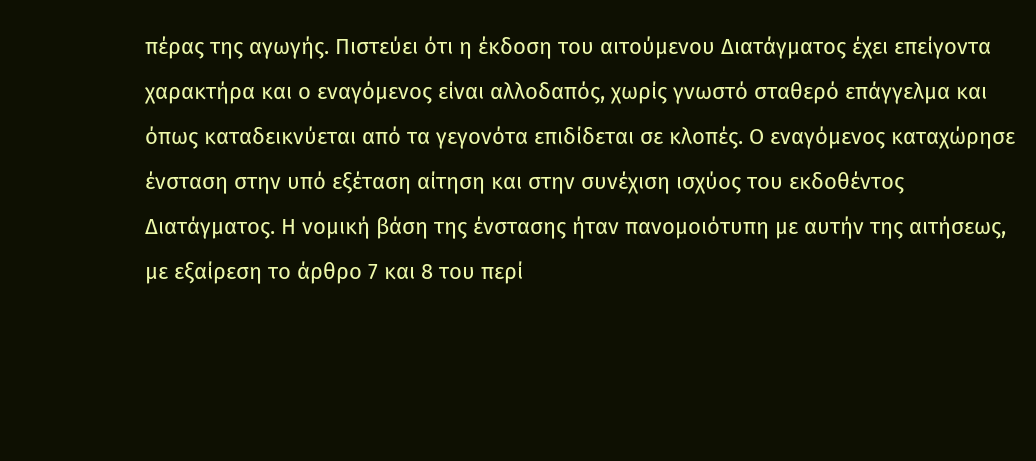πέρας της αγωγής. Πιστεύει ότι η έκδοση του αιτούμενου Διατάγματος έχει επείγοντα χαρακτήρα και ο εναγόμενος είναι αλλοδαπός, χωρίς γνωστό σταθερό επάγγελμα και όπως καταδεικνύεται από τα γεγονότα επιδίδεται σε κλοπές. Ο εναγόμενος καταχώρησε ένσταση στην υπό εξέταση αίτηση και στην συνέχιση ισχύος του εκδοθέντος Διατάγματος. Η νομική βάση της ένστασης ήταν πανομοιότυπη με αυτήν της αιτήσεως, με εξαίρεση το άρθρο 7 και 8 του περί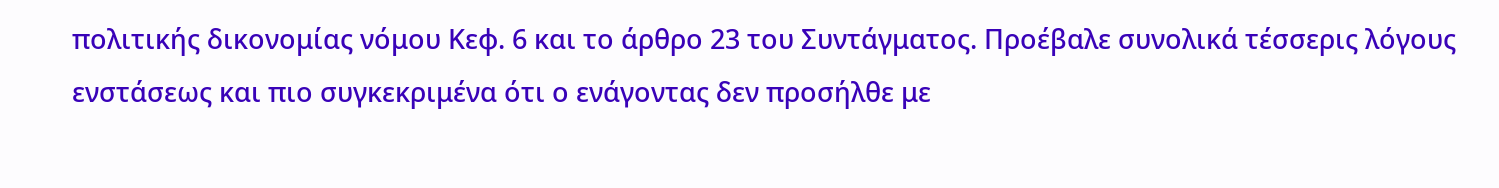πολιτικής δικονομίας νόμου Κεφ. 6 και το άρθρο 23 του Συντάγματος. Προέβαλε συνολικά τέσσερις λόγους ενστάσεως και πιο συγκεκριμένα ότι ο ενάγοντας δεν προσήλθε με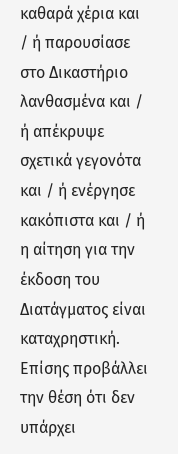καθαρά χέρια και / ή παρουσίασε στο Δικαστήριο λανθασμένα και / ή απέκρυψε σχετικά γεγονότα και / ή ενέργησε κακόπιστα και / ή η αίτηση για την έκδοση του Διατάγματος είναι καταχρηστική. Επίσης προβάλλει την θέση ότι δεν υπάρχει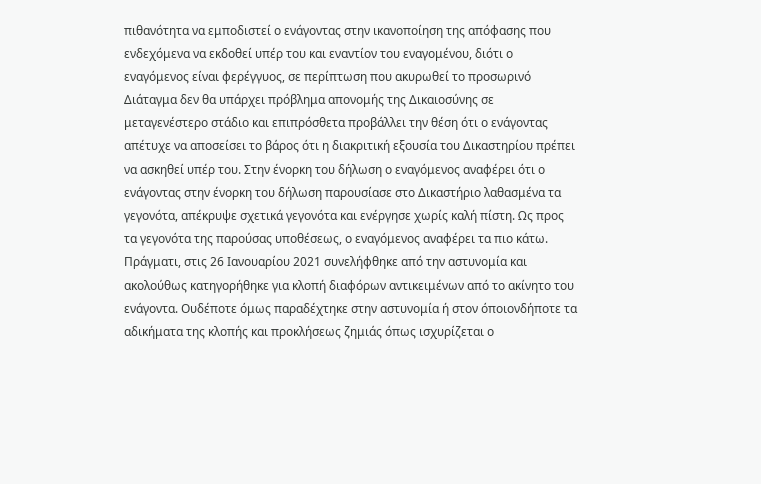πιθανότητα να εμποδιστεί ο ενάγοντας στην ικανοποίηση της απόφασης που ενδεχόμενα να εκδοθεί υπέρ του και εναντίον του εναγομένου, διότι ο εναγόμενος είναι φερέγγυος, σε περίπτωση που ακυρωθεί το προσωρινό Διάταγμα δεν θα υπάρχει πρόβλημα απονομής της Δικαιοσύνης σε μεταγενέστερο στάδιο και επιπρόσθετα προβάλλει την θέση ότι ο ενάγοντας απέτυχε να αποσείσει το βάρος ότι η διακριτική εξουσία του Δικαστηρίου πρέπει να ασκηθεί υπέρ του. Στην ένορκη του δήλωση ο εναγόμενος αναφέρει ότι ο ενάγοντας στην ένορκη του δήλωση παρουσίασε στο Δικαστήριο λαθασμένα τα γεγονότα, απέκρυψε σχετικά γεγονότα και ενέργησε χωρίς καλή πίστη. Ως προς τα γεγονότα της παρούσας υποθέσεως, ο εναγόμενος αναφέρει τα πιο κάτω. Πράγματι, στις 26 Ιανουαρίου 2021 συνελήφθηκε από την αστυνομία και ακολούθως κατηγορήθηκε για κλοπή διαφόρων αντικειμένων από το ακίνητο του ενάγοντα. Ουδέποτε όμως παραδέχτηκε στην αστυνομία ή στον όποιονδήποτε τα αδικήματα της κλοπής και προκλήσεως ζημιάς όπως ισχυρίζεται ο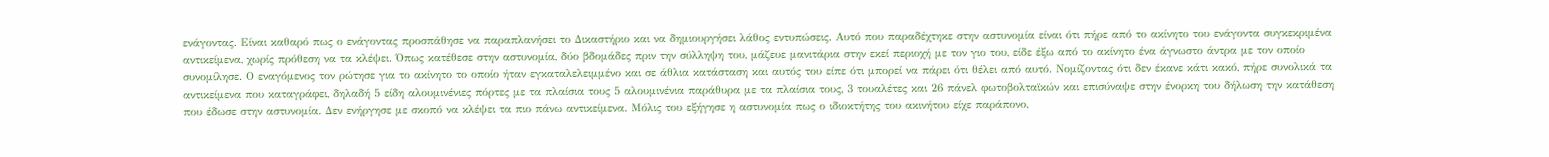ενάγοντας. Είναι καθαρό πως ο ενάγοντας προσπάθησε να παραπλανήσει το Δικαστήριο και να δημιουργήσει λάθος εντυπώσεις. Αυτό που παραδέχτηκε στην αστυνομία είναι ότι πήρε από το ακίνητο του ενάγοντα συγκεκριμένα αντικείμενα, χωρίς πρόθεση να τα κλέψει. Όπως κατέθεσε στην αστυνομία, δύο βδομάδες πριν την σύλληψη του, μάζευε μανιτάρια στην εκεί περιοχή με τον γιο του, είδε έξω από το ακίνητο ένα άγνωστο άντρα με τον οποίο συνομίλησε. Ο εναγόμενος τον ρώτησε για το ακίνητο το οποίο ήταν εγκαταλελειμμένο και σε άθλια κατάσταση και αυτός του είπε ότι μπορεί να πάρει ότι θέλει από αυτό. Νομίζοντας ότι δεν έκανε κάτι κακό, πήρε συνολικά τα αντικείμενα που καταγράφει, δηλαδή 5 είδη αλουμινένιες πόρτες με τα πλαίσια τους 5 αλουμινένια παράθυρα με τα πλαίσια τους, 3 τουαλέτες και 26 πάνελ φωτοβολταϊκών και επισύναψε στην ένορκη του δήλωση την κατάθεση που έδωσε στην αστυνομία. Δεν ενήργησε με σκοπό να κλέψει τα πιο πάνω αντικείμενα. Μόλις του εξήγησε η αστυνομία πως ο ιδιοκτήτης του ακινήτου είχε παράπονο,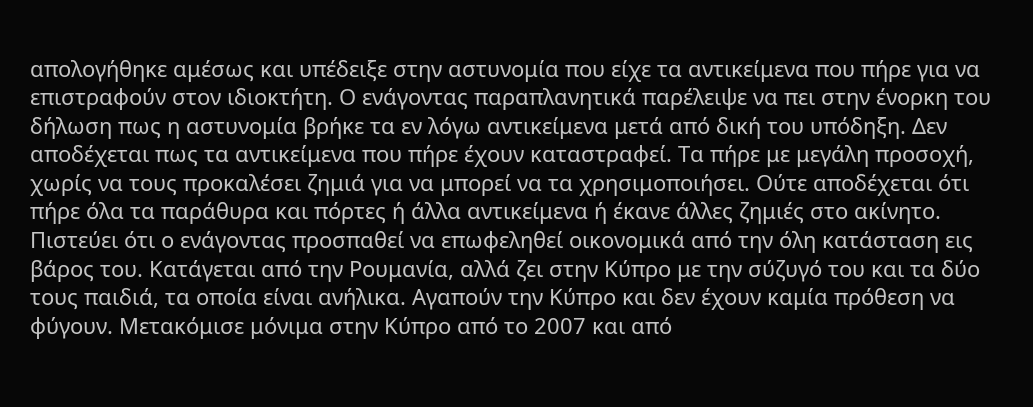απολογήθηκε αμέσως και υπέδειξε στην αστυνομία που είχε τα αντικείμενα που πήρε για να επιστραφούν στον ιδιοκτήτη. Ο ενάγοντας παραπλανητικά παρέλειψε να πει στην ένορκη του δήλωση πως η αστυνομία βρήκε τα εν λόγω αντικείμενα μετά από δική του υπόδηξη. Δεν αποδέχεται πως τα αντικείμενα που πήρε έχουν καταστραφεί. Τα πήρε με μεγάλη προσοχή, χωρίς να τους προκαλέσει ζημιά για να μπορεί να τα χρησιμοποιήσει. Ούτε αποδέχεται ότι πήρε όλα τα παράθυρα και πόρτες ή άλλα αντικείμενα ή έκανε άλλες ζημιές στο ακίνητο. Πιστεύει ότι ο ενάγοντας προσπαθεί να επωφεληθεί οικονομικά από την όλη κατάσταση εις βάρος του. Κατάγεται από την Ρουμανία, αλλά ζει στην Κύπρο με την σύζυγό του και τα δύο τους παιδιά, τα οποία είναι ανήλικα. Αγαπούν την Κύπρο και δεν έχουν καμία πρόθεση να φύγουν. Μετακόμισε μόνιμα στην Κύπρο από το 2007 και από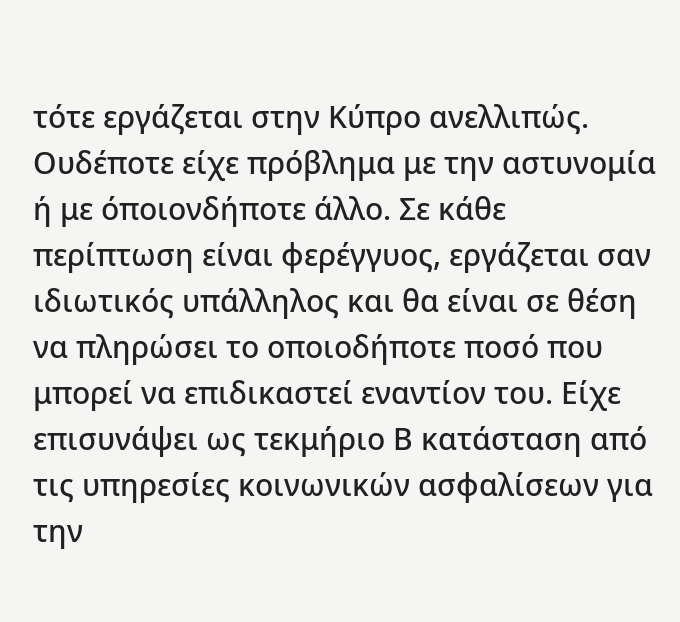τότε εργάζεται στην Κύπρο ανελλιπώς. Ουδέποτε είχε πρόβλημα με την αστυνομία ή με όποιονδήποτε άλλο. Σε κάθε περίπτωση είναι φερέγγυος, εργάζεται σαν ιδιωτικός υπάλληλος και θα είναι σε θέση να πληρώσει το οποιοδήποτε ποσό που μπορεί να επιδικαστεί εναντίον του. Είχε επισυνάψει ως τεκμήριο Β κατάσταση από τις υπηρεσίες κοινωνικών ασφαλίσεων για την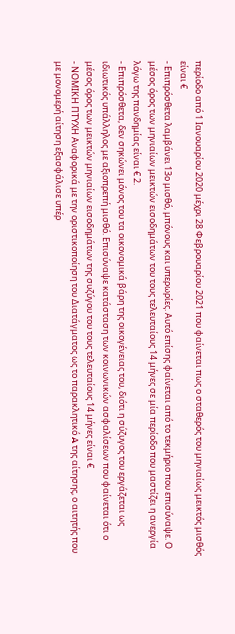περίοδο από 1 Ιανουαρίου 2020 μέχρι 28 Φεβρουαρίου 2021 που φαίνεται πως ο σταθερός του μηνιαίως μεικτός μισθός είναι €
- Επιπρόσθετα λαμβάνει 13ο μισθό, μπόνους και υπερωρίες. Αυτό επίσης φαίνεται από το τεκμήριο που επισύναψε. Ο μέσος όρος των μηνιαίων μεικτών εισοδημάτων του τους τελευταίους 14 μήνες σε μία περίοδο που μαστίζει η ανεργία λόγω της πανδημίας είναι € 2.
- Επιπρόσθετα, δεν σηκώνει μόνος του τα οικονομικά βάρη της οικογένειας του, διότι η σύζυγος του εργάζεται ως ιδιωτικός υπάλληλος με αξιοπρεπή μισθό. Επισύναψε κατάσταση των κοινωνικών ασφαλίσεων που φαίνεται ότι ο μέσος όρος των μεικτών μηνιαίων εισοδημάτων της συζύγου του τους τελευταίους 14 μήνες είναι €
- ΝΟΜΙΚΗ ΠΤΥΧΗ Αναφορικά με την οριστικοποίηση του Διατάγματος ως το παρακλητικό A της αίτησης, ο αιτητής που με μονομερή αίτηση εξασφάλισε υπέρ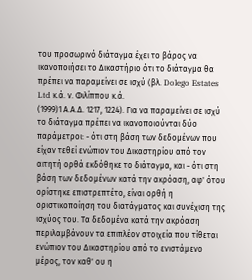του προσωρινό διάταγμα έχει το βάρος να ικανοποιήσει το Δικαστήριο ότι το διάταγμα θα πρέπει να παραμείνει σε ισχύ (βλ. Dolego Estates Ltd κ.ά. ν. Φιλίππου κ.ά.
(1999)1 Α.Α.Δ. 1217, 1224). Για να παραμείνει σε ισχύ το διάταγμα πρέπει να ικανοποιούνται δύο παράμετροι: - ότι στη βάση των δεδομένων που είχαν τεθεί ενώπιον του Δικαστηρίου από τον αιτητή ορθά εκδόθηκε το διάταγμα, και - ότι στη βάση των δεδομένων κατά την ακρόαση, αφ' ότου ορίστηκε επιστρεπτέτο, είναι ορθή η οριστικοποίηση του διατάγματος και συνέχιση της ισχύος του. Τα δεδομένα κατά την ακρόαση περιλαμβάνουν τα επιπλέον στοιχεία που τίθεται ενώπιον του Δικαστηρίου από το ενιστάμενο μέρος, τον καθ' ου η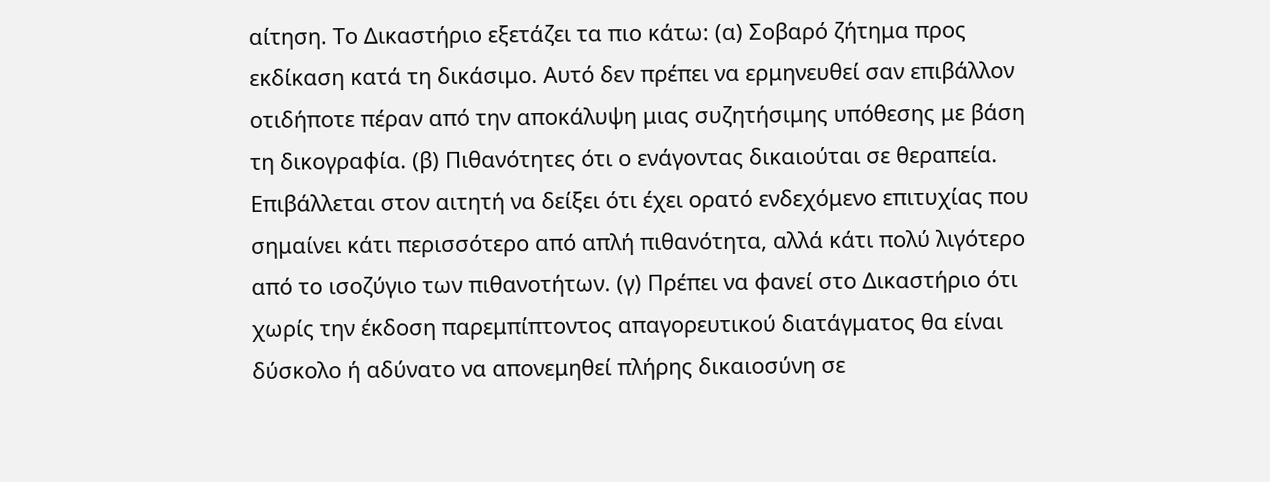αίτηση. Το Δικαστήριο εξετάζει τα πιο κάτω: (α) Σοβαρό ζήτημα προς εκδίκαση κατά τη δικάσιμο. Αυτό δεν πρέπει να ερμηνευθεί σαν επιβάλλον οτιδήποτε πέραν από την αποκάλυψη μιας συζητήσιμης υπόθεσης με βάση τη δικογραφία. (β) Πιθανότητες ότι ο ενάγοντας δικαιούται σε θεραπεία. Επιβάλλεται στον αιτητή να δείξει ότι έχει ορατό ενδεχόμενο επιτυχίας που σημαίνει κάτι περισσότερο από απλή πιθανότητα, αλλά κάτι πολύ λιγότερο από το ισοζύγιο των πιθανοτήτων. (γ) Πρέπει να φανεί στο Δικαστήριο ότι χωρίς την έκδοση παρεμπίπτοντος απαγορευτικού διατάγματος θα είναι δύσκολο ή αδύνατο να απονεμηθεί πλήρης δικαιοσύνη σε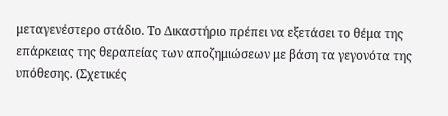μεταγενέστερο στάδιο. Το Δικαστήριο πρέπει να εξετάσει το θέμα της επάρκειας της θεραπείας των αποζημιώσεων με βάση τα γεγονότα της υπόθεσης. (Σχετικές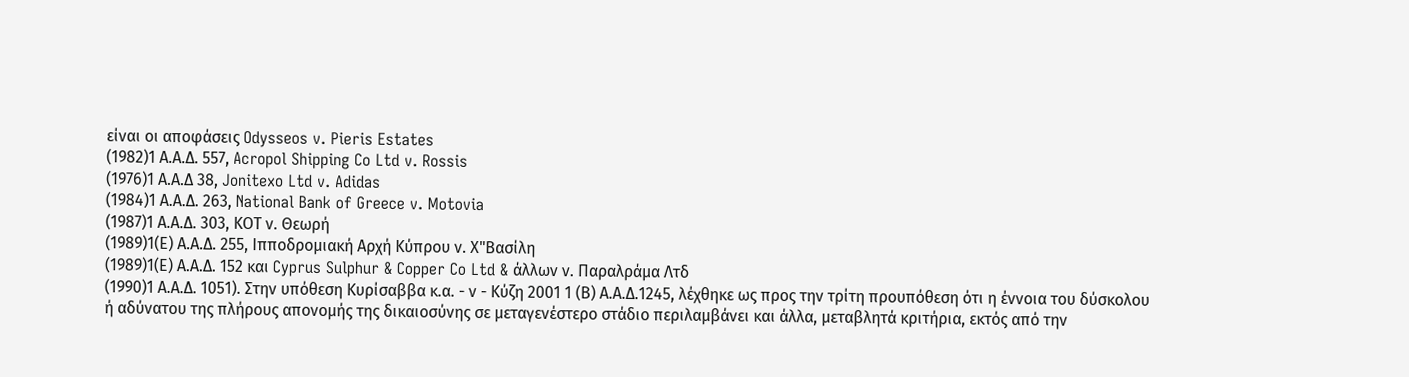είναι οι αποφάσεις Odysseos v. Pieris Estates
(1982)1 Α.Α.Δ. 557, Acropol Shipping Co Ltd v. Rossis
(1976)1 Α.Α.Δ 38, Jonitexo Ltd v. Adidas
(1984)1 Α.Α.Δ. 263, National Bank of Greece v. Motovia
(1987)1 Α.Α.Δ. 303, ΚΟΤ ν. Θεωρή
(1989)1(Ε) Α.Α.Δ. 255, Ιπποδρομιακή Αρχή Κύπρου ν. Χ"Βασίλη
(1989)1(Ε) Α.Α.Δ. 152 και Cyprus Sulphur & Copper Co Ltd & άλλων ν. Παραλράμα Λτδ
(1990)1 Α.Α.Δ. 1051). Στην υπόθεση Κυρίσαββα κ.α. - ν - Κύζη 2001 1 (Β) Α.Α.Δ.1245, λέχθηκε ως προς την τρίτη προυπόθεση ότι η έννοια του δύσκολου ή αδύνατου της πλήρους απονομής της δικαιοσύνης σε μεταγενέστερο στάδιο περιλαμβάνει και άλλα, μεταβλητά κριτήρια, εκτός από την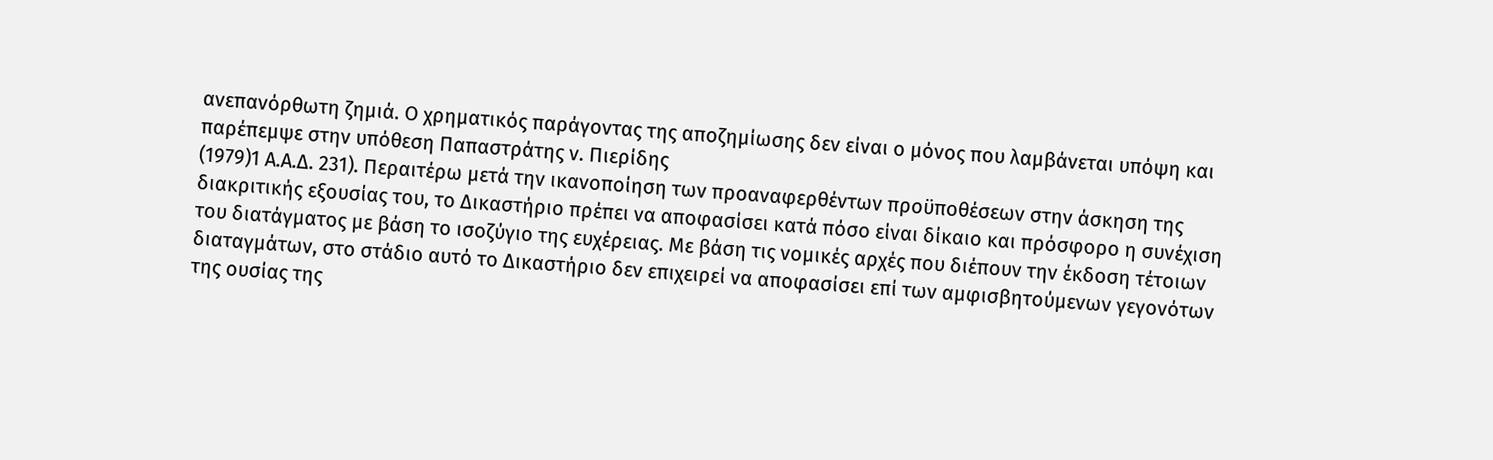ανεπανόρθωτη ζημιά. Ο χρηματικός παράγοντας της αποζημίωσης δεν είναι ο μόνος που λαμβάνεται υπόψη και παρέπεμψε στην υπόθεση Παπαστράτης ν. Πιερίδης
(1979)1 Α.Α.Δ. 231). Περαιτέρω μετά την ικανοποίηση των προαναφερθέντων προϋποθέσεων στην άσκηση της διακριτικής εξουσίας του, το Δικαστήριο πρέπει να αποφασίσει κατά πόσο είναι δίκαιο και πρόσφορο η συνέχιση του διατάγματος με βάση το ισοζύγιο της ευχέρειας. Με βάση τις νομικές αρχές που διέπουν την έκδοση τέτοιων διαταγμάτων, στο στάδιο αυτό το Δικαστήριο δεν επιχειρεί να αποφασίσει επί των αμφισβητούμενων γεγονότων της ουσίας της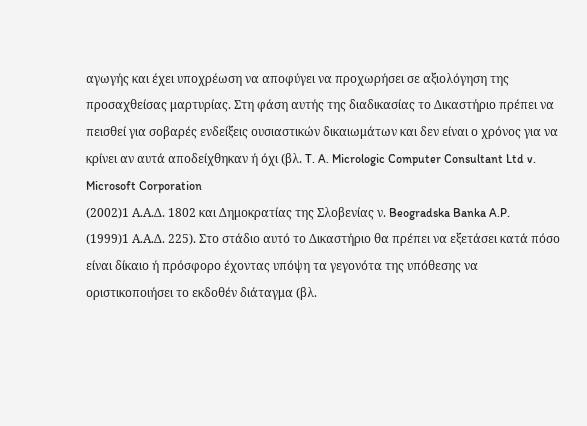αγωγής και έχει υποχρέωση να αποφύγει να προχωρήσει σε αξιολόγηση της προσαχθείσας μαρτυρίας. Στη φάση αυτής της διαδικασίας το Δικαστήριο πρέπει να πεισθεί για σοβαρές ενδείξεις ουσιαστικών δικαιωμάτων και δεν είναι ο χρόνος για να κρίνει αν αυτά αποδείχθηκαν ή όχι (βλ. T. A. Micrologic Computer Consultant Ltd v. Microsoft Corporation
(2002)1 Α.Α.Δ. 1802 και Δημοκρατίας της Σλοβενίας ν. Beogradska Banka A.P.
(1999)1 Α.Α.Δ. 225). Στο στάδιο αυτό το Δικαστήριο θα πρέπει να εξετάσει κατά πόσο είναι δίκαιο ή πρόσφορο έχοντας υπόψη τα γεγονότα της υπόθεσης να οριστικοποιήσει το εκδοθέν διάταγμα (βλ.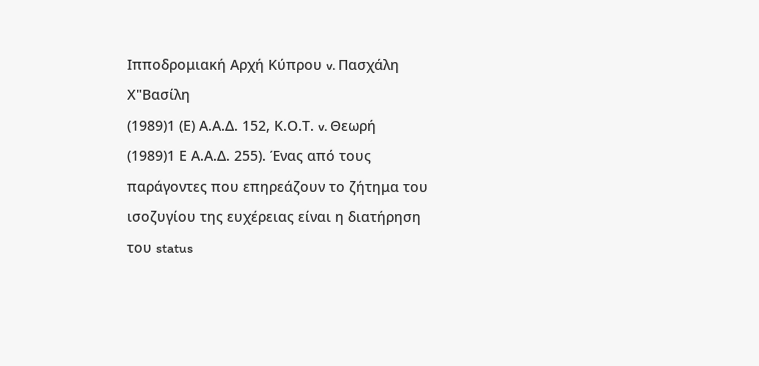Ιπποδρομιακή Αρχή Κύπρου v. Πασχάλη Χ"Βασίλη
(1989)1 (Ε) Α.Α.Δ. 152, Κ.Ο.Τ. v. Θεωρή
(1989)1 Ε Α.Α.Δ. 255). Ένας από τους παράγοντες που επηρεάζουν το ζήτημα του ισοζυγίου της ευχέρειας είναι η διατήρηση του status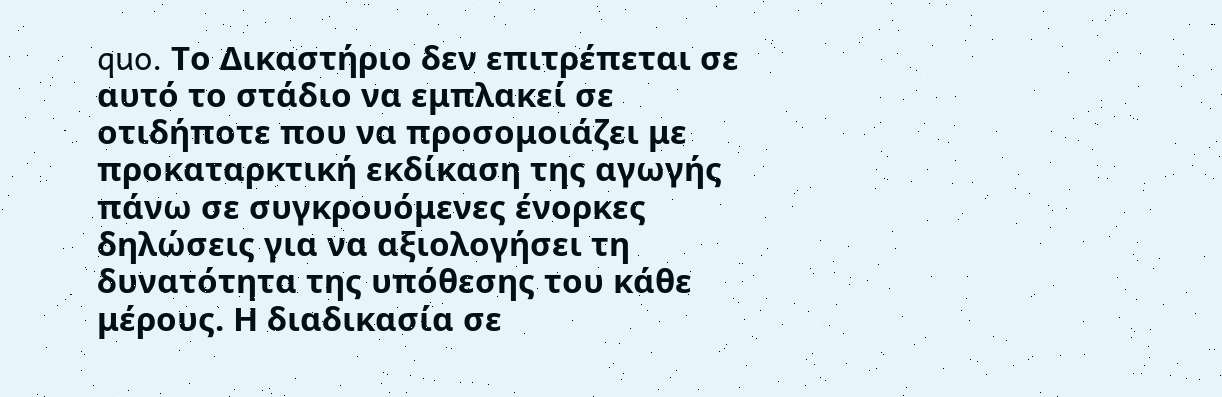quo. Το Δικαστήριο δεν επιτρέπεται σε αυτό το στάδιο να εμπλακεί σε οτιδήποτε που να προσομοιάζει με προκαταρκτική εκδίκαση της αγωγής πάνω σε συγκρουόμενες ένορκες δηλώσεις για να αξιολογήσει τη δυνατότητα της υπόθεσης του κάθε μέρους. Η διαδικασία σε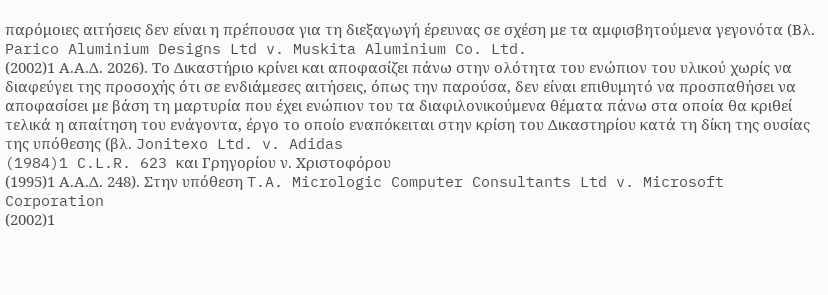παρόμοιες αιτήσεις δεν είναι η πρέπουσα για τη διεξαγωγή έρευνας σε σχέση με τα αμφισβητούμενα γεγονότα (Βλ. Parico Aluminium Designs Ltd v. Muskita Aluminium Co. Ltd.
(2002)1 Α.Α.Δ. 2026). Το Δικαστήριο κρίνει και αποφασίζει πάνω στην ολότητα του ενώπιον του υλικού χωρίς να διαφεύγει της προσοχής ότι σε ενδιάμεσες αιτήσεις, όπως την παρούσα, δεν είναι επιθυμητό να προσπαθήσει να αποφασίσει με βάση τη μαρτυρία που έχει ενώπιον του τα διαφιλονικούμενα θέματα πάνω στα οποία θα κριθεί τελικά η απαίτηση του ενάγοντα, έργο το οποίο εναπόκειται στην κρίση του Δικαστηρίου κατά τη δίκη της ουσίας της υπόθεσης (βλ. Jonitexo Ltd. v. Adidas
(1984)1 C.L.R. 623 και Γρηγορίου ν. Χριστοφόρου
(1995)1 Α.Α.Δ. 248). Στην υπόθεση T.A. Micrologic Computer Consultants Ltd v. Microsoft Corporation
(2002)1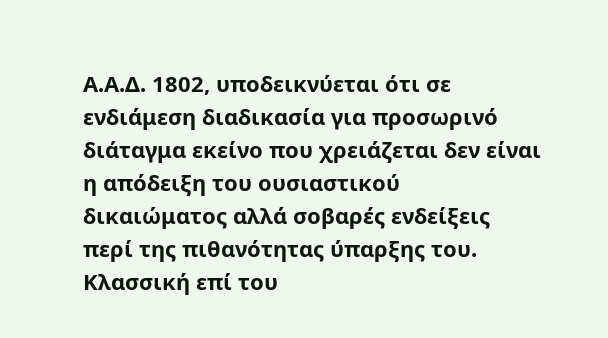Α.Α.Δ. 1802, υποδεικνύεται ότι σε ενδιάμεση διαδικασία για προσωρινό διάταγμα εκείνο που χρειάζεται δεν είναι η απόδειξη του ουσιαστικού δικαιώματος αλλά σοβαρές ενδείξεις περί της πιθανότητας ύπαρξης του. Κλασσική επί του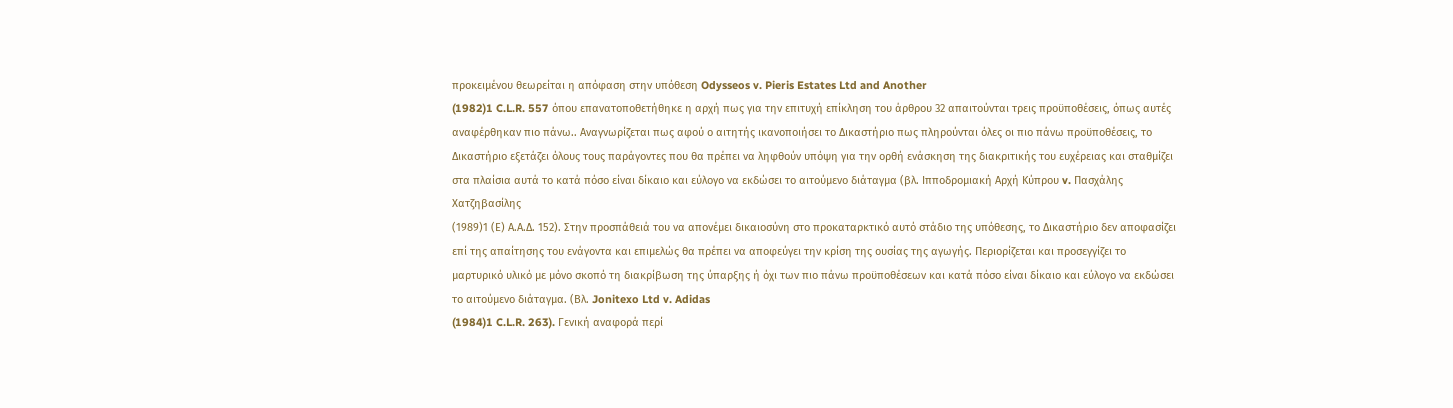προκειμένου θεωρείται η απόφαση στην υπόθεση Odysseos v. Pieris Estates Ltd and Another
(1982)1 C.L.R. 557 όπου επανατοποθετήθηκε η αρχή πως για την επιτυχή επίκληση του άρθρου 32 απαιτούνται τρεις προϋποθέσεις, όπως αυτές αναφέρθηκαν πιο πάνω.. Αναγνωρίζεται πως αφού ο αιτητής ικανοποιήσει το Δικαστήριο πως πληρούνται όλες οι πιο πάνω προϋποθέσεις, το Δικαστήριο εξετάζει όλους τους παράγοντες που θα πρέπει να ληφθούν υπόψη για την ορθή ενάσκηση της διακριτικής του ευχέρειας και σταθμίζει στα πλαίσια αυτά το κατά πόσο είναι δίκαιο και εύλογο να εκδώσει το αιτούμενο διάταγμα (βλ. Ιπποδρομιακή Αρχή Κύπρου v. Πασχάλης Χατζηβασίλης
(1989)1 (Ε) Α.Α.Δ. 152). Στην προσπάθειά του να απονέμει δικαιοσύνη στο προκαταρκτικό αυτό στάδιο της υπόθεσης, το Δικαστήριο δεν αποφασίζει επί της απαίτησης του ενάγοντα και επιμελώς θα πρέπει να αποφεύγει την κρίση της ουσίας της αγωγής. Περιορίζεται και προσεγγίζει το μαρτυρικό υλικό με μόνο σκοπό τη διακρίβωση της ύπαρξης ή όχι των πιο πάνω προϋποθέσεων και κατά πόσο είναι δίκαιο και εύλογο να εκδώσει το αιτούμενο διάταγμα. (Βλ. Jonitexo Ltd v. Adidas
(1984)1 C.L.R. 263). Γενική αναφορά περί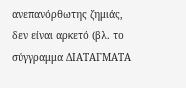ανεπανόρθωτης ζημιάς, δεν είναι αρκετό (βλ. το σύγγραμμα ΔΙΑΤΑΓΜΑΤΑ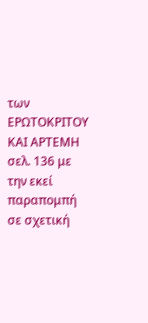των ΕΡΩΤΟΚΡΙΤΟΥ ΚΑΙ ΑΡΤΕΜΗ σελ. 136 με την εκεί παραπομπή σε σχετική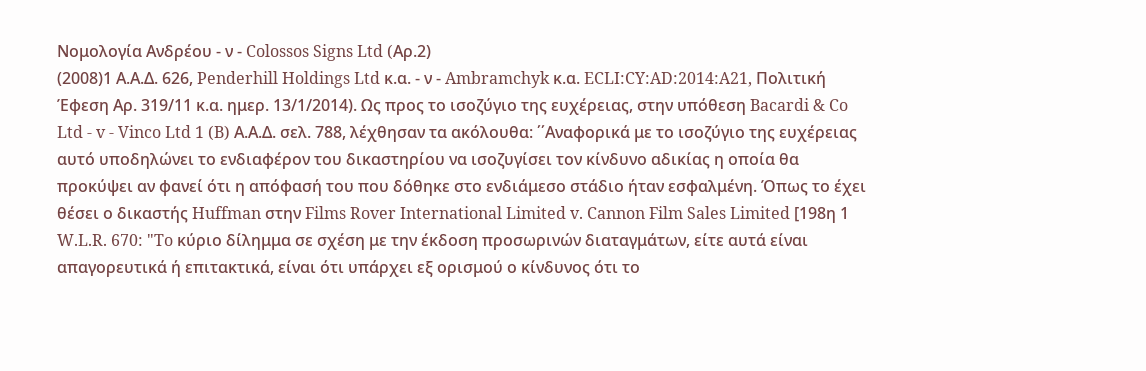Νομολογία Ανδρέου - ν - Colossos Signs Ltd (Aρ.2)
(2008)1 Α.Α.Δ. 626, Penderhill Holdings Ltd κ.α. - ν - Ambramchyk κ.α. ECLI:CY:AD:2014:A21, Πολιτική Έφεση Αρ. 319/11 κ.α. ημερ. 13/1/2014). Ως προς το ισοζύγιο της ευχέρειας, στην υπόθεση Bacardi & Co Ltd - v - Vinco Ltd 1 (B) Α.Α.Δ. σελ. 788, λέχθησαν τα ακόλουθα: ΄΄Αναφορικά με το ισοζύγιο της ευχέρειας αυτό υποδηλώνει το ενδιαφέρον του δικαστηρίου να ισοζυγίσει τον κίνδυνο αδικίας η οποία θα προκύψει αν φανεί ότι η απόφασή του που δόθηκε στο ενδιάμεσο στάδιο ήταν εσφαλμένη. Όπως το έχει θέσει ο δικαστής Huffman στην Films Rover International Limited v. Cannon Film Sales Limited [198η 1 W.L.R. 670: "To κύριο δίλημμα σε σχέση με την έκδοση προσωρινών διαταγμάτων, είτε αυτά είναι απαγορευτικά ή επιτακτικά, είναι ότι υπάρχει εξ ορισμού ο κίνδυνος ότι το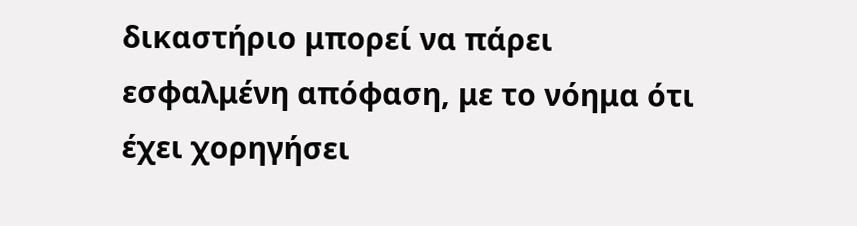δικαστήριο μπορεί να πάρει εσφαλμένη απόφαση, με το νόημα ότι έχει χορηγήσει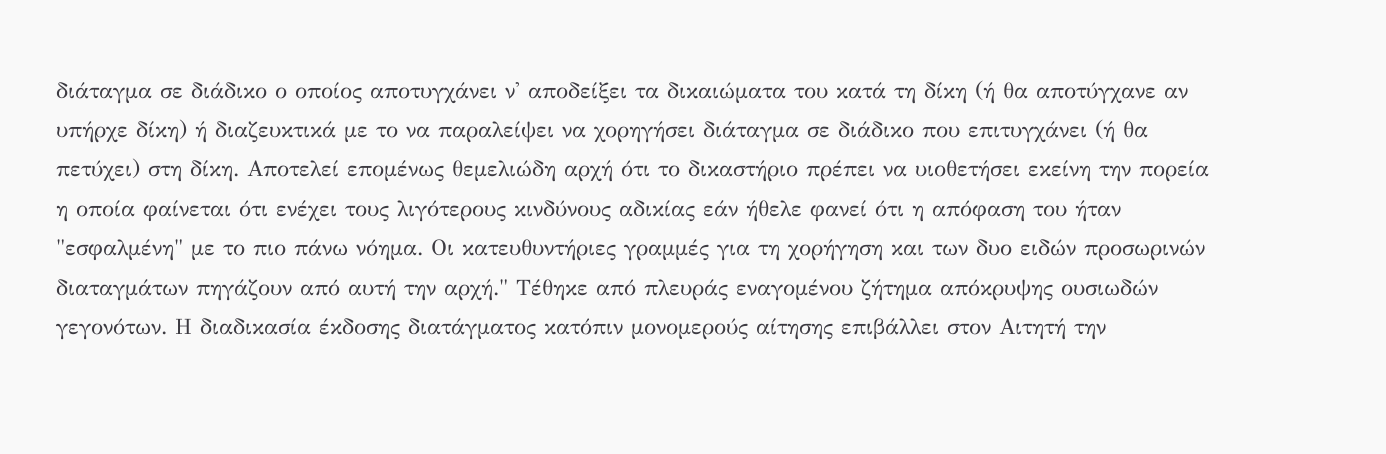διάταγμα σε διάδικο ο οποίος αποτυγχάνει ν' αποδείξει τα δικαιώματα του κατά τη δίκη (ή θα αποτύγχανε αν υπήρχε δίκη) ή διαζευκτικά με το να παραλείψει να χορηγήσει διάταγμα σε διάδικο που επιτυγχάνει (ή θα πετύχει) στη δίκη. Αποτελεί επομένως θεμελιώδη αρχή ότι το δικαστήριο πρέπει να υιοθετήσει εκείνη την πορεία η οποία φαίνεται ότι ενέχει τους λιγότερους κινδύνους αδικίας εάν ήθελε φανεί ότι η απόφαση του ήταν "εσφαλμένη" με το πιο πάνω νόημα. Οι κατευθυντήριες γραμμές για τη χορήγηση και των δυο ειδών προσωρινών διαταγμάτων πηγάζουν από αυτή την αρχή." Τέθηκε από πλευράς εναγομένου ζήτημα απόκρυψης ουσιωδών γεγονότων. Η διαδικασία έκδοσης διατάγματος κατόπιν μονομερούς αίτησης επιβάλλει στον Αιτητή την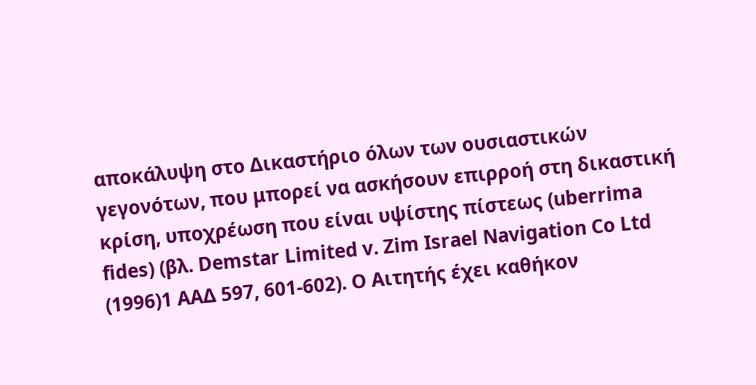αποκάλυψη στο Δικαστήριο όλων των ουσιαστικών γεγονότων, που μπορεί να ασκήσουν επιρροή στη δικαστική κρίση, υποχρέωση που είναι υψίστης πίστεως (uberrima fides) (βλ. Demstar Limited v. Zim Israel Navigation Co Ltd
(1996)1 ΑΑΔ 597, 601-602). Ο Αιτητής έχει καθήκον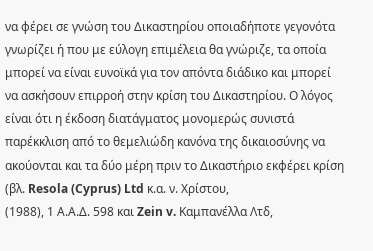να φέρει σε γνώση του Δικαστηρίου οποιαδήποτε γεγονότα γνωρίζει ή που με εύλογη επιμέλεια θα γνώριζε, τα οποία μπορεί να είναι ευνοϊκά για τον απόντα διάδικο και μπορεί να ασκήσουν επιρροή στην κρίση του Δικαστηρίου. Ο λόγος είναι ότι η έκδοση διατάγματος μονομερώς συνιστά παρέκκλιση από το θεμελιώδη κανόνα της δικαιοσύνης να ακούονται και τα δύο μέρη πριν το Δικαστήριο εκφέρει κρίση (βλ. Resola (Cyprus) Ltd κ.α. ν. Χρίστου,
(1988), 1 Α.Α.Δ. 598 και Zein v. Καμπανέλλα Λτδ,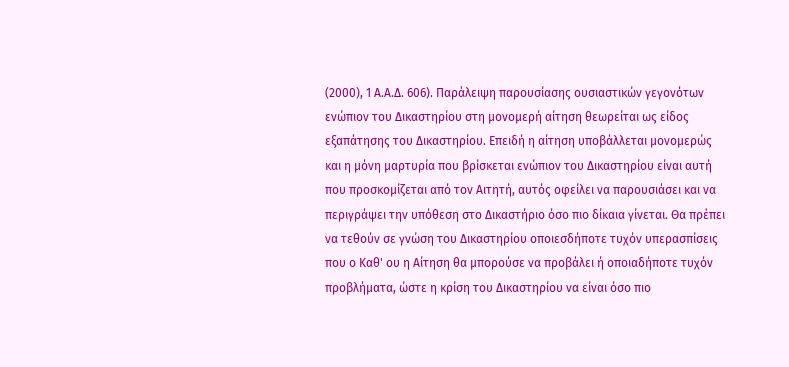(2000), 1 Α.Α.Δ. 606). Παράλειψη παρουσίασης ουσιαστικών γεγονότων ενώπιον του Δικαστηρίου στη μονομερή αίτηση θεωρείται ως είδος εξαπάτησης του Δικαστηρίου. Επειδή η αίτηση υποβάλλεται μονομερώς και η μόνη μαρτυρία που βρίσκεται ενώπιον του Δικαστηρίου είναι αυτή που προσκομίζεται από τον Αιτητή, αυτός οφείλει να παρουσιάσει και να περιγράψει την υπόθεση στο Δικαστήριο όσο πιο δίκαια γίνεται. Θα πρέπει να τεθούν σε γνώση του Δικαστηρίου οποιεσδήποτε τυχόν υπερασπίσεις που ο Καθ' ου η Αίτηση θα μπορούσε να προβάλει ή οποιαδήποτε τυχόν προβλήματα, ώστε η κρίση του Δικαστηρίου να είναι όσο πιο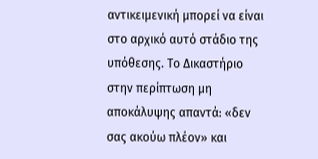αντικειμενική μπορεί να είναι στο αρχικό αυτό στάδιο της υπόθεσης. Το Δικαστήριο στην περίπτωση μη αποκάλυψης απαντά: «δεν σας ακούω πλέον» και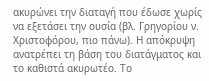ακυρώνει την διαταγή που έδωσε χωρίς να εξετάσει την ουσία (βλ. Γρηγορίου ν. Χριστοφόρου, πιο πάνω). Η απόκρυψη ανατρέπει τη βάση του διατάγματος και το καθιστά ακυρωτέο. Το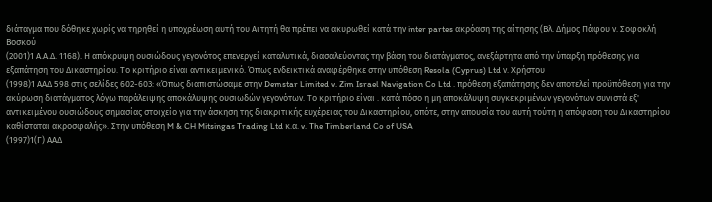διάταγμα που δόθηκε χωρίς να τηρηθεί η υποχρέωση αυτή του Αιτητή θα πρέπει να ακυρωθεί κατά την inter partes ακρόαση της αίτησης (Βλ. Δήμος Πάφου ν. Σοφοκλή Βοσκού
(2001)1 Α.Α.Δ. 1168). Η απόκρυψη ουσιώδους γεγονότος επενεργεί καταλυτικά, διασαλεύοντας την βάση του διατάγματος, ανεξάρτητα από την ύπαρξη πρόθεσης για εξαπάτηση του Δικαστηρίου. Το κριτήριο είναι αντικειμενικό. Όπως ενδεικτικά αναφέρθηκε στην υπόθεση Resola (Cyprus) Ltd ν. Χρήστου
(1998)1 ΑΑΔ 598 στις σελίδες 602-603: «Όπως διαπιστώσαμε στην Demstar Limited v. Zim Israel Navigation Co Ltd . πρόθεση εξαπάτησης δεν αποτελεί προϋπόθεση για την ακύρωση διατάγματος λόγω παράλειψης αποκάλυψης ουσιωδών γεγονότων. Το κριτήριο είναι . κατά πόσο η μη αποκάλυψη συγκεκριμένων γεγονότων συνιστά εξ' αντικειμένου ουσιώδους σημασίας στοιχείο για την άσκηση της διακριτικής ευχέρειας του Δικαστηρίου, οπότε, στην απουσία του αυτή τούτη η απόφαση του Δικαστηρίου καθίσταται ακροσφαλής». Στην υπόθεση M & CH Mitsingas Trading Ltd κ.α. v. The Timberland Co of USA
(1997)1(Γ) ΑΑΔ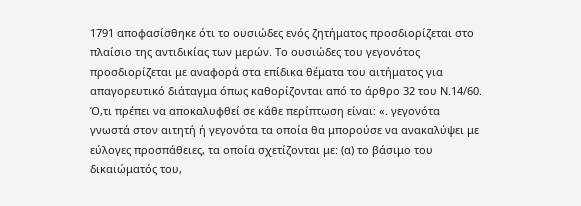1791 αποφασίσθηκε ότι το ουσιώδες ενός ζητήματος προσδιορίζεται στο πλαίσιο της αντιδικίας των μερών. Το ουσιώδες του γεγονότος προσδιορίζεται με αναφορά στα επίδικα θέματα του αιτήματος για απαγορευτικό διάταγμα όπως καθορίζονται από το άρθρο 32 του Ν.14/60. Ό,τι πρέπει να αποκαλυφθεί σε κάθε περίπτωση είναι: «. γεγονότα γνωστά στον αιτητή ή γεγονότα τα οποία θα μπορούσε να ανακαλύψει με εύλογες προσπάθειες, τα οποία σχετίζονται με: (α) το βάσιμο του δικαιώματός του,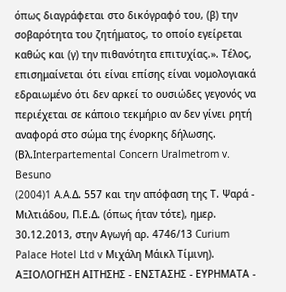όπως διαγράφεται στο δικόγραφό του, (β) την σοβαρότητα του ζητήματος, το οποίο εγείρεται καθώς και (γ) την πιθανότητα επιτυχίας.». Τέλος, επισημαίνεται ότι είναι επίσης είναι νομολογιακά εδραιωμένο ότι δεν αρκεί το ουσιώδες γεγονός να περιέχεται σε κάποιο τεκμήριο αν δεν γίνει ρητή αναφορά στο σώμα της ένορκης δήλωσης. (Βλ.Interpartemental Concern Uralmetrom v. Besuno
(2004)1 A.A.Δ. 557 και την απόφαση της Τ. Ψαρά - Μιλτιάδου, Π.Ε.Δ. (όπως ήταν τότε), ημερ. 30.12.2013, στην Αγωγή αρ. 4746/13 Curium Palace Hotel Ltd v Μιχάλη Μάικλ Τίμινη). ΑΞΙΟΛΟΓΗΣΗ ΑΙΤΗΣΗΣ - ΕΝΣΤΑΣΗΣ - ΕΥΡΗΜΑΤΑ -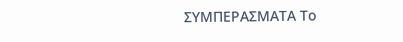ΣΥΜΠΕΡΑΣΜΑΤΑ Το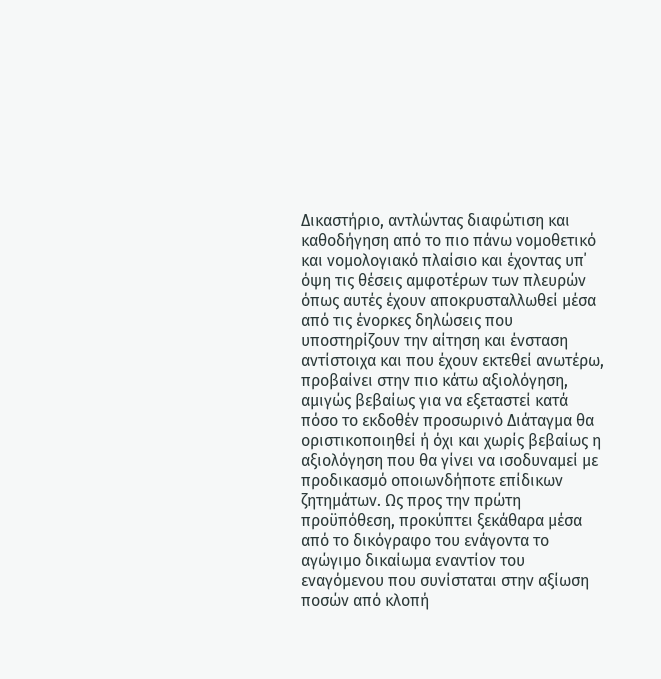Δικαστήριο, αντλώντας διαφώτιση και καθοδήγηση από το πιο πάνω νομοθετικό και νομολογιακό πλαίσιο και έχοντας υπ΄ όψη τις θέσεις αμφοτέρων των πλευρών όπως αυτές έχουν αποκρυσταλλωθεί μέσα από τις ένορκες δηλώσεις που υποστηρίζουν την αίτηση και ένσταση αντίστοιχα και που έχουν εκτεθεί ανωτέρω, προβαίνει στην πιο κάτω αξιολόγηση, αμιγώς βεβαίως για να εξεταστεί κατά πόσο το εκδοθέν προσωρινό Διάταγμα θα οριστικοποιηθεί ή όχι και χωρίς βεβαίως η αξιολόγηση που θα γίνει να ισοδυναμεί με προδικασμό οποιωνδήποτε επίδικων ζητημάτων. Ως προς την πρώτη προϋπόθεση, προκύπτει ξεκάθαρα μέσα από το δικόγραφο του ενάγοντα το αγώγιμο δικαίωμα εναντίον του εναγόμενου που συνίσταται στην αξίωση ποσών από κλοπή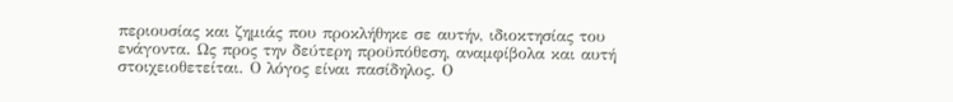περιουσίας και ζημιάς που προκλήθηκε σε αυτήν, ιδιοκτησίας του ενάγοντα. Ως προς την δεύτερη προϋπόθεση, αναμφίβολα και αυτή στοιχειοθετείται. Ο λόγος είναι πασίδηλος. Ο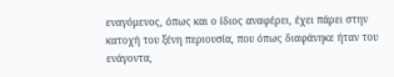εναγόμενος, όπως και ο ίδιος αναφέρει, έχει πάρει στην κατοχή του ξένη περιουσία, που όπως διαφάνηκε ήταν του ενάγοντα,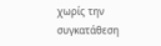χωρίς την συγκατάθεση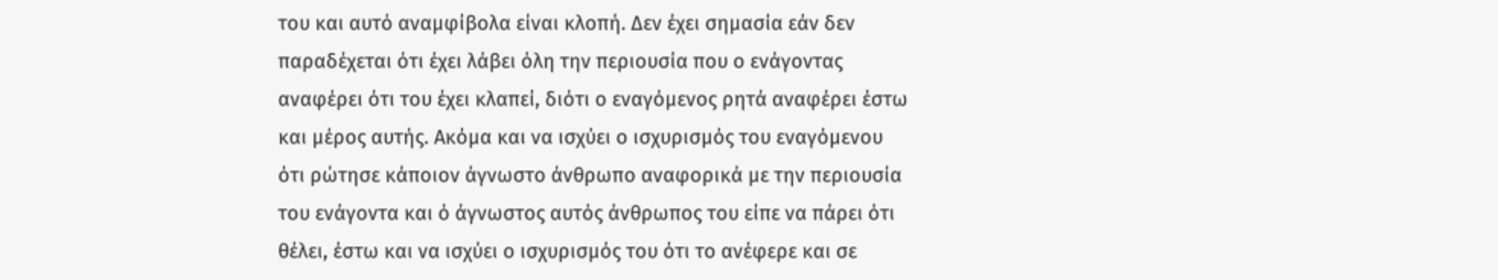του και αυτό αναμφίβολα είναι κλοπή. Δεν έχει σημασία εάν δεν παραδέχεται ότι έχει λάβει όλη την περιουσία που ο ενάγοντας αναφέρει ότι του έχει κλαπεί, διότι ο εναγόμενος ρητά αναφέρει έστω και μέρος αυτής. Ακόμα και να ισχύει ο ισχυρισμός του εναγόμενου ότι ρώτησε κάποιον άγνωστο άνθρωπο αναφορικά με την περιουσία του ενάγοντα και ό άγνωστος αυτός άνθρωπος του είπε να πάρει ότι θέλει, έστω και να ισχύει ο ισχυρισμός του ότι το ανέφερε και σε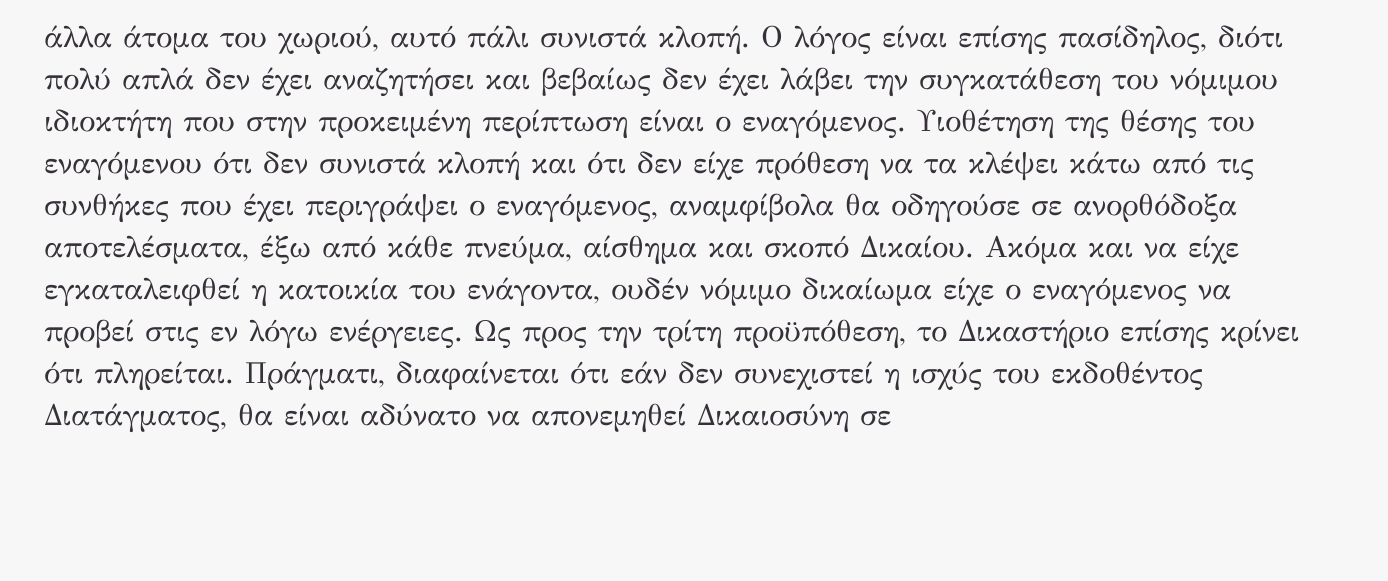άλλα άτομα του χωριού, αυτό πάλι συνιστά κλοπή. Ο λόγος είναι επίσης πασίδηλος, διότι πολύ απλά δεν έχει αναζητήσει και βεβαίως δεν έχει λάβει την συγκατάθεση του νόμιμου ιδιοκτήτη που στην προκειμένη περίπτωση είναι ο εναγόμενος. Υιοθέτηση της θέσης του εναγόμενου ότι δεν συνιστά κλοπή και ότι δεν είχε πρόθεση να τα κλέψει κάτω από τις συνθήκες που έχει περιγράψει ο εναγόμενος, αναμφίβολα θα οδηγούσε σε ανορθόδοξα αποτελέσματα, έξω από κάθε πνεύμα, αίσθημα και σκοπό Δικαίου. Ακόμα και να είχε εγκαταλειφθεί η κατοικία του ενάγοντα, ουδέν νόμιμο δικαίωμα είχε ο εναγόμενος να προβεί στις εν λόγω ενέργειες. Ως προς την τρίτη προϋπόθεση, το Δικαστήριο επίσης κρίνει ότι πληρείται. Πράγματι, διαφαίνεται ότι εάν δεν συνεχιστεί η ισχύς του εκδοθέντος Διατάγματος, θα είναι αδύνατο να απονεμηθεί Δικαιοσύνη σε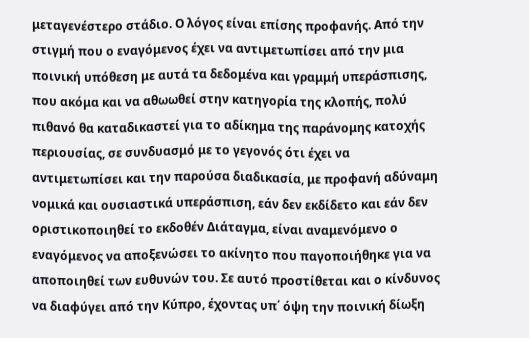μεταγενέστερο στάδιο. Ο λόγος είναι επίσης προφανής. Από την στιγμή που ο εναγόμενος έχει να αντιμετωπίσει από την μια ποινική υπόθεση με αυτά τα δεδομένα και γραμμή υπεράσπισης, που ακόμα και να αθωωθεί στην κατηγορία της κλοπής, πολύ πιθανό θα καταδικαστεί για το αδίκημα της παράνομης κατοχής περιουσίας, σε συνδυασμό με το γεγονός ότι έχει να αντιμετωπίσει και την παρούσα διαδικασία, με προφανή αδύναμη νομικά και ουσιαστικά υπεράσπιση, εάν δεν εκδίδετο και εάν δεν οριστικοποιηθεί το εκδοθέν Διάταγμα, είναι αναμενόμενο ο εναγόμενος να αποξενώσει το ακίνητο που παγοποιήθηκε για να αποποιηθεί των ευθυνών του. Σε αυτό προστίθεται και ο κίνδυνος να διαφύγει από την Κύπρο, έχοντας υπ΄ όψη την ποινική δίωξη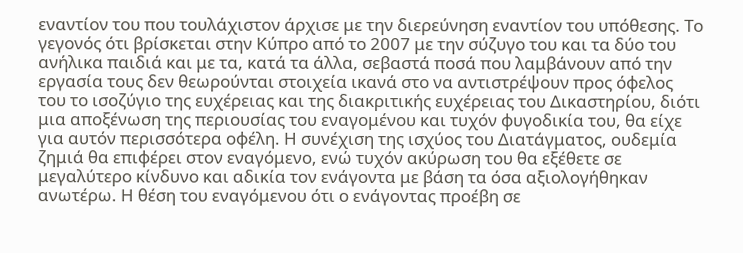εναντίον του που τουλάχιστον άρχισε με την διερεύνηση εναντίον του υπόθεσης. Το γεγονός ότι βρίσκεται στην Κύπρο από το 2007 με την σύζυγο του και τα δύο του ανήλικα παιδιά και με τα, κατά τα άλλα, σεβαστά ποσά που λαμβάνουν από την εργασία τους δεν θεωρούνται στοιχεία ικανά στο να αντιστρέψουν προς όφελος του το ισοζύγιο της ευχέρειας και της διακριτικής ευχέρειας του Δικαστηρίου, διότι μια αποξένωση της περιουσίας του εναγομένου και τυχόν φυγοδικία του, θα είχε για αυτόν περισσότερα οφέλη. Η συνέχιση της ισχύος του Διατάγματος, ουδεμία ζημιά θα επιφέρει στον εναγόμενο, ενώ τυχόν ακύρωση του θα εξέθετε σε μεγαλύτερο κίνδυνο και αδικία τον ενάγοντα με βάση τα όσα αξιολογήθηκαν ανωτέρω. Η θέση του εναγόμενου ότι ο ενάγοντας προέβη σε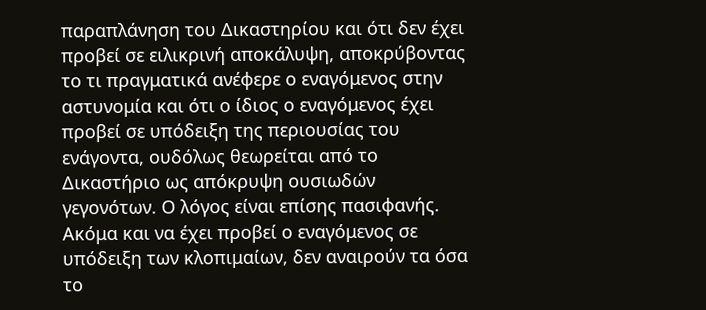παραπλάνηση του Δικαστηρίου και ότι δεν έχει προβεί σε ειλικρινή αποκάλυψη, αποκρύβοντας το τι πραγματικά ανέφερε ο εναγόμενος στην αστυνομία και ότι ο ίδιος ο εναγόμενος έχει προβεί σε υπόδειξη της περιουσίας του ενάγοντα, ουδόλως θεωρείται από το Δικαστήριο ως απόκρυψη ουσιωδών γεγονότων. Ο λόγος είναι επίσης πασιφανής. Ακόμα και να έχει προβεί ο εναγόμενος σε υπόδειξη των κλοπιμαίων, δεν αναιρούν τα όσα το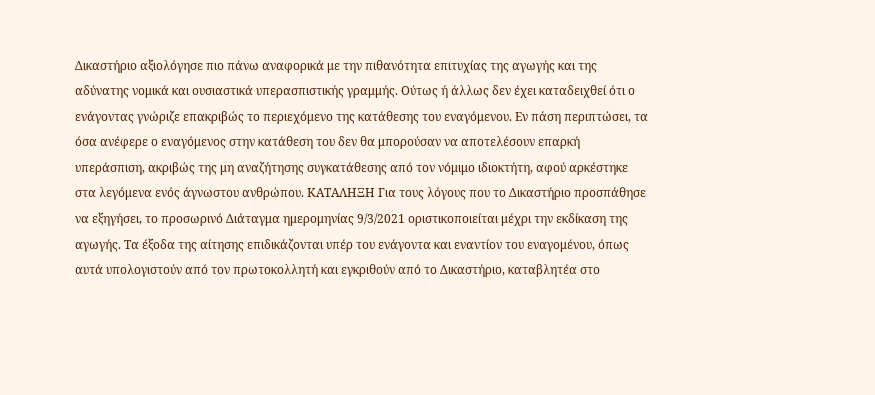Δικαστήριο αξιολόγησε πιο πάνω αναφορικά με την πιθανότητα επιτυχίας της αγωγής και της αδύνατης νομικά και ουσιαστικά υπερασπιστικής γραμμής. Ούτως ή άλλως δεν έχει καταδειχθεί ότι ο ενάγοντας γνώριζε επακριβώς το περιεχόμενο της κατάθεσης του εναγόμενου. Εν πάση περιπτώσει, τα όσα ανέφερε ο εναγόμενος στην κατάθεση του δεν θα μπορούσαν να αποτελέσουν επαρκή υπεράσπιση, ακριβώς της μη αναζήτησης συγκατάθεσης από τον νόμιμο ιδιοκτήτη, αφού αρκέστηκε στα λεγόμενα ενός άγνωστου ανθρώπου. ΚΑΤΑΛΗΞΗ Για τους λόγους που το Δικαστήριο προσπάθησε να εξηγήσει, το προσωρινό Διάταγμα ημερομηνίας 9/3/2021 οριστικοποιείται μέχρι την εκδίκαση της αγωγής. Τα έξοδα της αίτησης επιδικάζονται υπέρ του ενάγοντα και εναντίον του εναγομένου, όπως αυτά υπολογιστούν από τον πρωτοκολλητή και εγκριθούν από το Δικαστήριο, καταβλητέα στο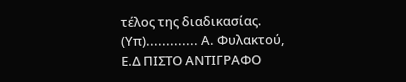τέλος της διαδικασίας. (Υπ)............. Α. Φυλακτού, Ε.Δ ΠΙΣΤΟ ΑΝΤΙΓΡΑΦΟ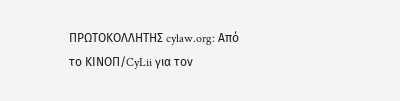ΠΡΩΤΟΚΟΛΛΗΤΗΣ cylaw.org: Από το ΚΙΝOΠ/CyLii για τον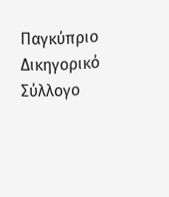Παγκύπριο Δικηγορικό Σύλλογο